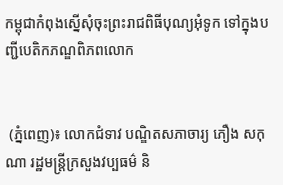កម្ពុជាកំពុងស្នើសុំចុះព្រះរាជពិធីបុណ្យអុំទូក ទៅក្នុងបញ្ជីបេតិកភណ្ឌពិភពលោក


 (ភ្នំពេញ)៖ លោកជំទាវ បណ្ឌិតសភាចារ្យ ភឿង សកុណា រដ្ឋមន្ត្រីក្រសួងវប្បធម៌ និ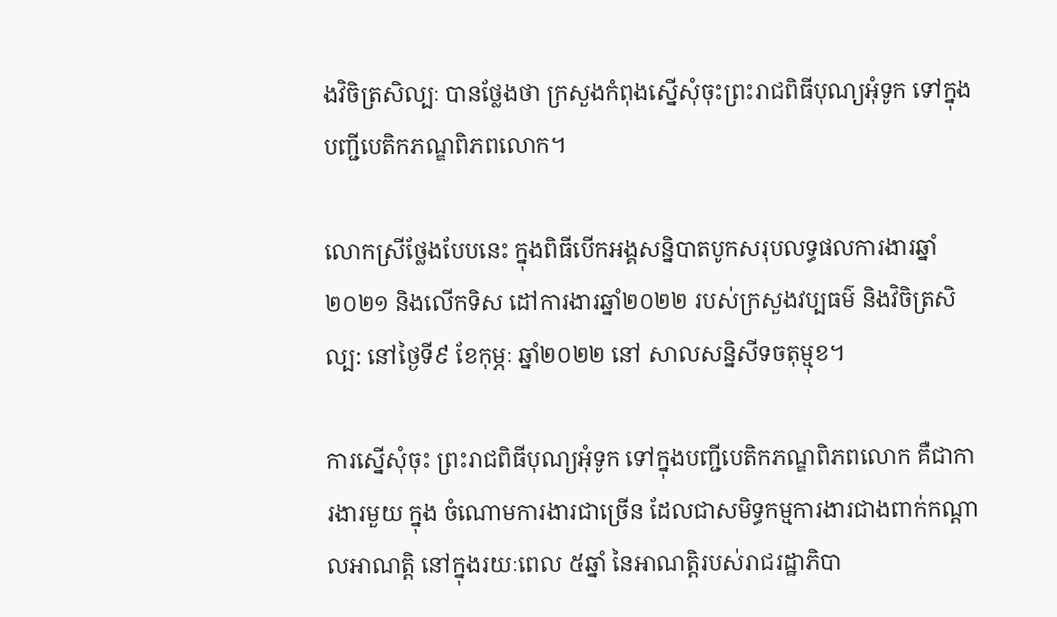ងវិចិត្រសិល្បៈ បានថ្លែងថា ក្រសួងកំពុងស្នើសុំចុះព្រះរាជពិធីបុណ្យអុំទូក ទៅក្នុងបញ្ជីបេតិកភណ្ឌពិភពលោក។

លោកស្រីថ្លែងបែបនេះ ក្នុងពិធីបើកអង្គសន្និបាតបូកសរុបលទ្ធផលការងារឆ្នាំ២០២១ និងលើកទិស ដៅការងារឆ្នាំ២០២២ របស់ក្រសួងវប្បធម៌ និងវិចិត្រសិល្ប: នៅថ្ងៃទី៩ ខែកុម្ភៈ ឆ្នាំ២០២២ នៅ សាលសន្និសីទចតុម្មុខ។

ការស្នើសុំចុះ ព្រះរាជពិធីបុណ្យអុំទូក ទៅក្នុងបញ្ជីបេតិកភណ្ឌពិភពលោក គឺជាការងារមួយ ក្នុង ចំណោមការងារជាច្រើន ដែលជាសមិទ្ធកម្មការងារជាងពាក់កណ្ដាលអាណត្តិ នៅក្នុងរយៈពេល ៥ឆ្នាំ នៃអាណត្តិរបស់រាជរដ្ឋាភិបា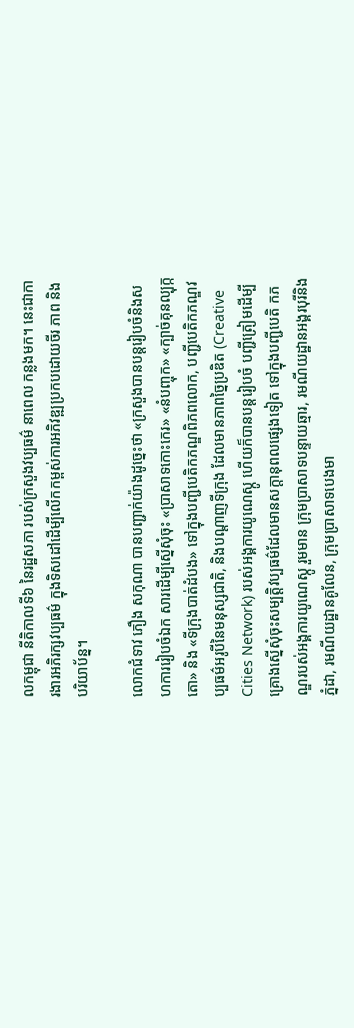លកម្ពុជា នីតិកាលទី៦ នៃរដ្ឋសភា របស់ក្រសួងវប្បធម៌ នាពេល កន្លងមក។ នេះជាការងារអភិរក្សវប្បធម៌ ក្នុងទិសដៅដើម្បីលើកកម្ពស់ការអភិវឌ្ឍប្រកបដោយចីរ ភាព និងបរិយាប័ន្ន។

លោកជំទាវ ភឿង សកុណា បានបញ្ជាក់យ៉ាងដូច្នេះថា «ក្រសួងបានបន្តរៀបចំនិងសហការរៀបចំឯក សារដើម្បីស្នើសុំចុះ «ប្រាសាទកោះកេរ» «នំបញ្ចុក» «ក្បាច់គុនល្បុក្កតោ» និង «ទីក្រុងបាត់ដំបង» ទៅក្នុងបញ្ជីបេតិកភណ្ឌពិភពលោក, បញ្ជីបេតិកភណ្ឌវប្បធម៌អរូបីនៃមនុស្សជាតិ, និងបណ្តាញទីក្រុង ដែលមានភាពច្នៃប្រឌិត (Creative Cities Network) របស់អង្គការយូណេស្កូ ហើយក៏បានបន្តរៀបចំ បញ្ជីត្រៀមដើម្បីគ្រោងស្នើសុំចុះសម្បត្តិវប្បធម៌ដែលមានសក្តានុពលផ្សេងទៀត ទៅក្នុងបញ្ជីបេតិ កភណ្ឌរបស់អង្គការយូណេស្កូ រួមមាន ក្រុមប្រាសាទបន្ទាយឆ្មារ, រមណីយដ្ឋានអង្គរបុរីនិងភ្នំដា, រមណីយដ្ឋានគូលែន, ក្រុមប្រាសាទបេងមា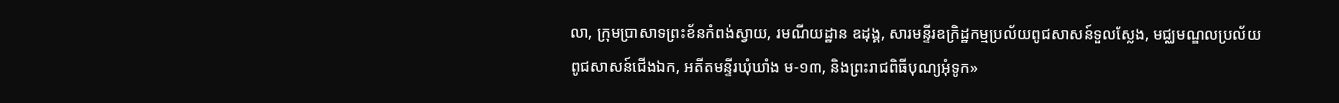លា, ក្រុមប្រាសាទព្រះខ័នកំពង់ស្វាយ, រមណីយដ្ឋាន ឧដុង្គ, សារមន្ទីរឧក្រិដ្ឋកម្មប្រល័យពូជសាសន៍ទួលស្លែង, មជ្ឈមណ្ឌលប្រល័យពូជសាសន៍ជើងឯក, អតីតមន្ទីរឃុំឃាំង ម-១៣, និងព្រះរាជពិធីបុណ្យអុំទូក»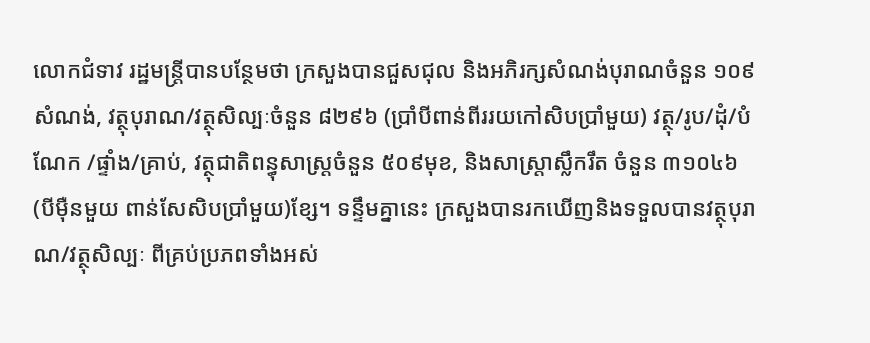លោកជំទាវ រដ្ឋមន្ត្រីបានបន្ថែមថា ក្រសួងបានជួសជុល និងអភិរក្សសំណង់បុរាណចំនួន ១០៩ សំណង់, វត្ថុបុរាណ/វត្ថុសិល្បៈចំនួន ៨២៩៦ (ប្រាំបីពាន់ពីររយកៅសិបប្រាំមួយ) វត្ថុ/រូប/ដុំ/បំណែក /ផ្ទាំង/គ្រាប់, វត្ថុជាតិពន្ធុសាស្ត្រចំនួន ៥០៩មុខ, និងសាស្ត្រាស្លឹករឹត ចំនួន ៣១០៤៦ (បីម៉ឺនមួយ ពាន់សែសិបប្រាំមួយ)ខ្សែ។ ទន្ទឹមគ្នានេះ ក្រសួងបានរកឃើញនិងទទួលបានវត្ថុបុរាណ/វត្ថុសិល្បៈ ពីគ្រប់ប្រភពទាំងអស់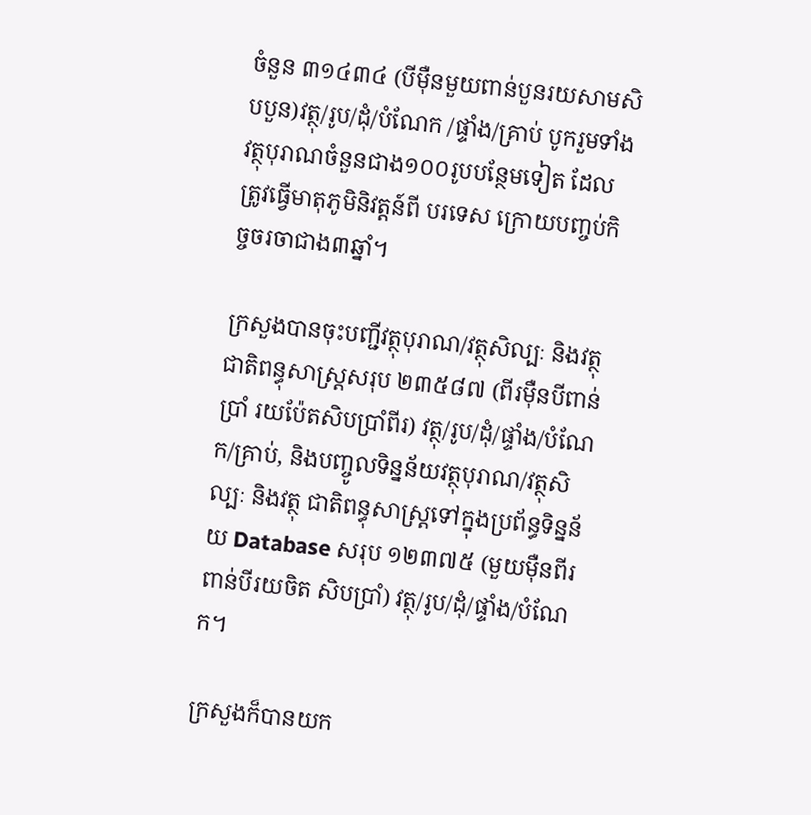ចំនួន ៣១៤៣៤ (បីម៉ឺនមួយពាន់បួនរយសាមសិបបួន)វត្ថុ/រូប/ដុំ/បំណែក /ផ្ទាំង/គ្រាប់ បូករួមទាំងវត្ថុបុរាណចំនួនជាង១០០រូបបន្ថែមទៀត ដែលត្រូវធ្វើមាតុភូមិនិវត្តន៍ពី បរទេស ក្រោយបញ្ចប់កិច្ចចរចាជាង៣ឆ្នាំ។

ក្រសួងបានចុះបញ្ជីវត្ថុបុរាណ/វត្ថុសិល្បៈ និងវត្ថុជាតិពន្ធុសាស្ត្រសរុប ២៣៥៨៧ (ពីរម៉ឺនបីពាន់ប្រាំ រយប៉ែតសិបប្រាំពីរ) វត្ថុ/រូប/ដុំ/ផ្ទាំង/បំណែក/គ្រាប់, និងបញ្ចូលទិន្នន័យវត្ថុបុរាណ/វត្ថុសិល្បៈ និងវត្ថុ ជាតិពន្ធុសាស្ត្រទៅក្នុងប្រព័ន្ធទិន្នន័យ Database សរុប ១២៣៧៥ (មួយម៉ឺនពីរពាន់បីរយចិត សិបប្រាំ) វត្ថុ/រូប/ដុំ/ផ្ទាំង/បំណែក។

ក្រសួងក៏បានយក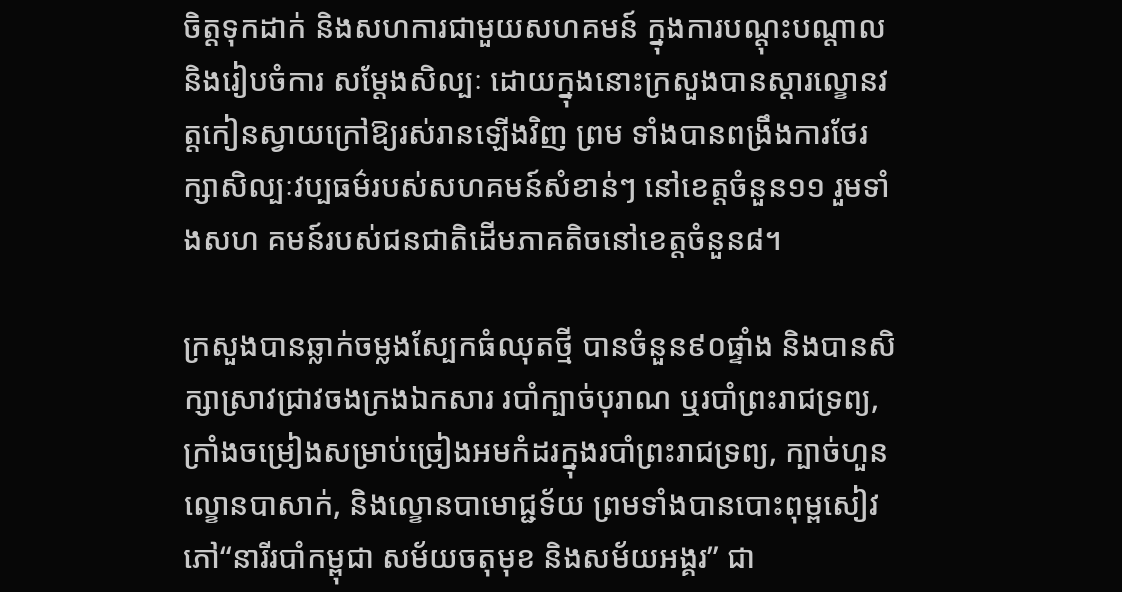ចិត្តទុកដាក់ និងសហការជាមួយសហគមន៍ ក្នុងការបណ្តុះបណ្តាល និងរៀបចំការ សម្តែងសិល្បៈ ដោយក្នុងនោះក្រសួងបានស្តារល្ខោនវត្តកៀនស្វាយក្រៅឱ្យរស់រានឡើងវិញ ព្រម ទាំងបានពង្រឹងការថែរក្សាសិល្បៈវប្បធម៌របស់សហគមន៍សំខាន់ៗ នៅខេត្តចំនួន១១ រួមទាំងសហ គមន៍របស់ជនជាតិដើមភាគតិចនៅខេត្តចំនួន៨។

ក្រសួងបានឆ្លាក់ចម្លងស្បែកធំឈុតថ្មី បានចំនួន៩០ផ្ទាំង និងបានសិក្សាស្រាវជ្រាវចងក្រងឯកសារ របាំក្បាច់បុរាណ ឬរបាំព្រះរាជទ្រព្យ, ក្រាំងចម្រៀងសម្រាប់ច្រៀងអមកំដរក្នុងរបាំព្រះរាជទ្រព្យ, ក្បាច់ហួន ល្ខោនបាសាក់, និងល្ខោនបាមោជ្ជទ័យ ព្រមទាំងបានបោះពុម្ពសៀវភៅ“នារីរបាំកម្ពុជា សម័យចតុមុខ និងសម័យអង្គរ” ជា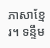ភាសាខ្មែរ។ ទន្ទឹម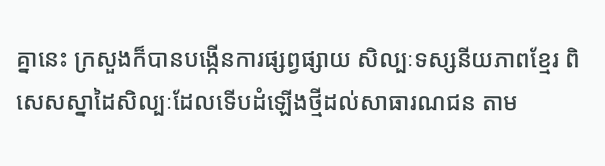គ្នានេះ ក្រសួងក៏បានបង្កើនការផ្សព្វផ្សាយ សិល្បៈទស្សនីយភាពខ្មែរ ពិសេសស្នាដៃសិល្បៈដែលទើបដំឡើងថ្មីដល់សាធារណជន តាម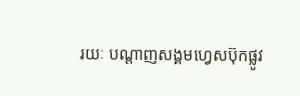រយៈ បណ្ដាញសង្គមហ្វេសប៊ុកផ្លូវ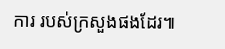ការ របស់ក្រសួងផងដែរ៕